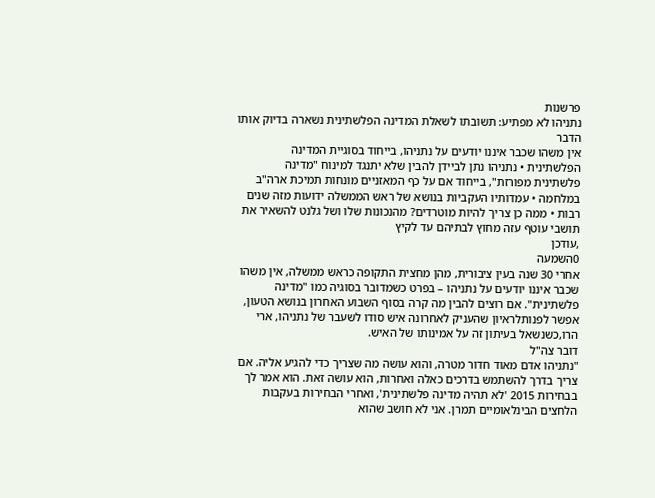פרשנות
נתניהו לא מפתיע: תשובתו לשאלת המדינה הפלשתינית נשארה בדיוק אותו הדבר
אין משהו שכבר איננו יודעים על נתניהו, בייחוד בסוגיית המדינה הפלשתינית • נתניהו נתן לביידן להבין שלא יתנגד למינוח "מדינה פלשתינית מפורזת", בייחוד אם על כף המאזניים מונחות תמיכת ארה"ב במלחמה • עמדותיו העקביות בנושא של ראש הממשלה ידועות מזה שנים רבות • ממה כן צריך להיות מוטרדים? מהנכונות שלו ושל גלנט להשאיר את תושבי עוטף עזה מחוץ לבתיהם עד לקיץ
,עודכן
0השמעה
אחרי 30 שנה בעין ציבורית, מהן מחצית התקופה כראש ממשלה, אין משהו שכבר איננו יודעים על נתניהו – בפרט כשמדובר בסוגיה כמו "מדינה פלשתינית". אם רוצים להבין מה קרה בסוף השבוע האחרון בנושא הטעון, אפשר לפנותלראיון שהעניק לאחרונה איש סודו לשעבר של נתניהו, ארי הרו,כשנשאל בעיתון זה על אמינותו של האיש.
דובר צה"ל
"נתניהו אדם מאוד חדור מטרה, והוא עושה מה שצריך כדי להגיע אליה. אם צריך בדרך להשתמש בדרכים כאלה ואחרות, הוא עושה זאת. הוא אמר לך בבחירות 2015 'לא תהיה מדינה פלשתינית', ואחרי הבחירות בעקבות הלחצים הבינלאומיים תמרן. אני לא חושב שהוא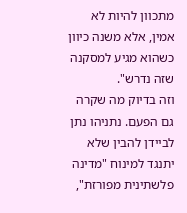מתכוון להיות לא אמין, אלא משנה כיוון כשהוא מגיע למסקנה שזה נדרש".
וזה בדיוק מה שקרה גם הפעם. נתניהו נתן לביידן להבין שלא יתנגד למינוח "מדינה פלשתינית מפורזת",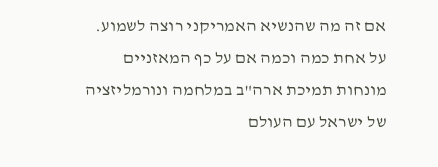אם זה מה שהנשיא האמריקני רוצה לשמוע. על אחת כמה וכמה אם על כף המאזניים מונחות תמיכת ארה"ב במלחמה ונורמליזציה של ישראל עם העולם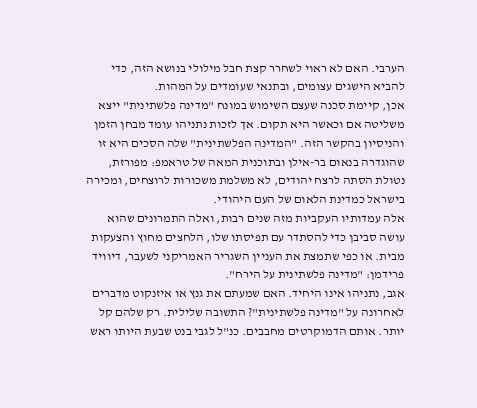הערבי. האם לא ראוי לשחרר קצת חבל מילולי בנושא הזה, כדי להביא הישגים עצומים, ובתנאי שעומדים על המהות.
אכן, קיימת סכנה שעצם השימוש במונח "מדינה פלשתינית" ייצא משליטה אם וכאשר היא תקום. אך לזכות נתניהו עומד מבחן הזמן והניסיון בהקשר הזה. "המדינה הפלשתינית" שלה הסכים היא זו שהוגדרה בנאום בר-אילן ובתוכנית המאה של טראמפ: מפורזת, נטולת הסתה לרצח יהודים, לא משלמת משכורות לרוצחים, ומכירה בישראל כמדינת הלאום של העם היהודי.
אלה עמדותיו העקביות מזה שנים רבות, ואלה התמרונים שהוא עושה סביבן כדי להסתדר עם תפיסתו שלו, הלחצים מחוץ והצעקות מבית. או כפי שתמצת את העניין השגריר האמריקני לשעבר, דיוויד פרידמן: "מדינה פלשתינית על הירח".
אגב, נתניהו אינו היחיד. האם שמעתם את גנץ או איזנקוט מדברים לאחרונה על "מדינה פלשתינית"? התשובה שלילית. רק שלהם קל יותר. אותם הדמוקרטים מחבבים. כנ"ל לגבי בנט שבעת היותו ראש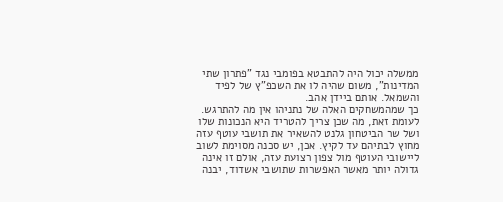ממשלה יכול היה להתבטא בפומבי נגד "פתרון שתי המדינות", משום שהיה לו את השכפ"ץ של לפיד והשמאל. אותם ביידן אהב.
כך שמהמשחקים האלה של נתניהו אין מה להתרגש. לעומת זאת, מה שכן צריך להטריד היא הנכונות שלו ושל שר הביטחון גלנט להשאיר את תושבי עוטף עזה מחוץ לבתיהם עד לקיץ. אכן, יש סכנה מסוימת לשוב ליישובי העוטף מול צפון רצועת עזה, אולם זו אינה גדולה יותר מאשר האפשרות שתושבי אשדוד, יבנה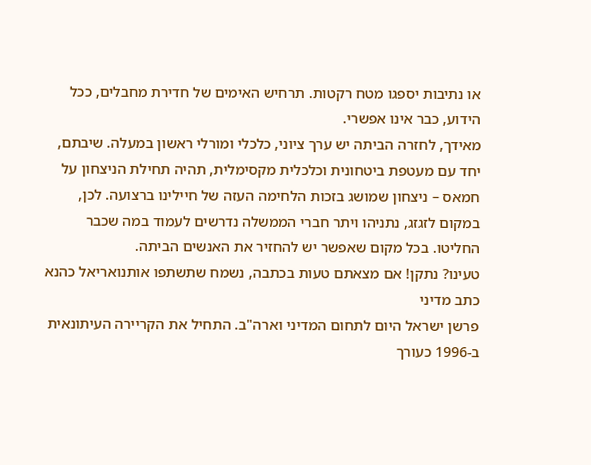או נתיבות יספגו מטח רקטות. תרחיש האימים של חדירת מחבלים, ככל הידוע, כבר אינו אפשרי.
מאידך, לחזרה הביתה יש ערך ציוני, כלכלי ומורלי ראשון במעלה. שיבתם, יחד עם מעטפת ביטחונית וכלכלית מקסימלית, תהיה תחילת הניצחון על חמאס – ניצחון שמושג בזכות הלחימה העזה של חיילינו ברצועה. לכן, במקום לזגזג, נתניהו ויתר חברי הממשלה נדרשים לעמוד במה שכבר החליטו. בכל מקום שאפשר יש להחזיר את האנשים הביתה.
טעינו? נתקן! אם מצאתם טעות בכתבה, נשמח שתשתפו אותנואריאל כהנא
כתב מדיני
פרשן ישראל היום לתחום המדיני וארה"ב. התחיל את הקריירה העיתונאית ב-1996 כעורך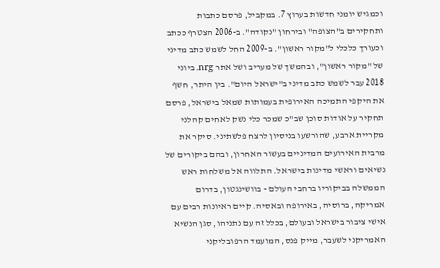וכמגיש יומני חדשות בערוץ 7. במקביל, פרסם כתבות ותחקירים ב"הצופה" ובירחון "נקודה". ב-2006 הצטרף ככתב וכעורך כלכלי ל"מקור ראשון". ב-2009 החל לשמש כתב מדיני של "מקור ראשון", ובהמשך של מעריב ושל אתר nrg. ביוני 2018 עבר לשמש כתב מדיני ב"ישראל היום". בין היתר, חשף את היקפי התמיכה האירופית בעמותות שמאל בישראל, פרסם תחקיר על אודות סוכן שב"כ שמכר כלי נשק לאחים קהלני מקריית ארבע, שהורשעו בניסיון לרצח פלשתיני. סיקר את מרבית האירועים המדיניים בעשור האחרון, ובהם ביקורים של נשיאים וראשי מדינות בישראל. התלווה אל משלחות ראש הממשלה בביקוריו ברחבי העולם - בוושינגטון, בדרום אמריקה, ברוסיה, באירופה ובאסיה. קיים ראיונות רבים עם אישי ציבור בישראל ובעולם, בכלל זה עם נתניהו, סגן הנשיא האמריקני לשעבר, מייק פנס, המועמד הרפובליקני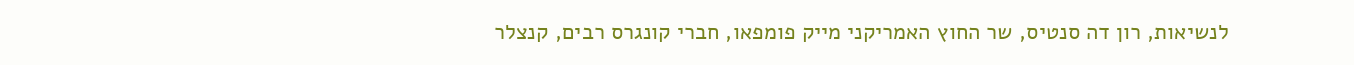לנשיאות, רון דה סנטיס, שר החוץ האמריקני מייק פומפאו, חברי קונגרס רבים, קנצלר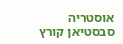אוסטריה סבסטיאן קורץ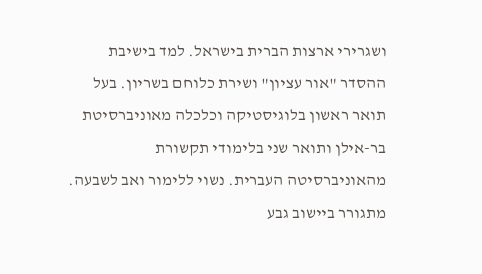ושגרירי ארצות הברית בישראל. למד בישיבת ההסדר "אור עציון" ושירת כלוחם בשריון. בעל תואר ראשון בלוגיסטיקה וכלכלה מאוניברסיטת בר-אילן ותואר שני בלימודי תקשורת מהאוניברסיטה העברית. נשוי ללימור ואב לשבעה. מתגורר ביישוב גבע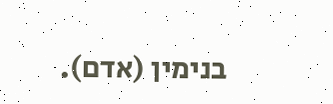בנימין (אדם).